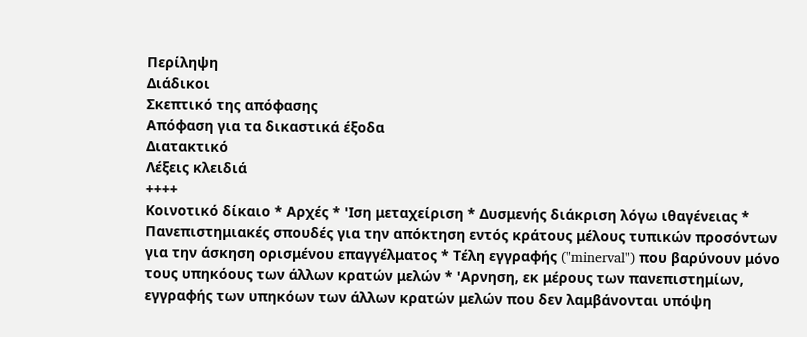Περίληψη
Διάδικοι
Σκεπτικό της απόφασης
Απόφαση για τα δικαστικά έξοδα
Διατακτικό
Λέξεις κλειδιά
++++
Κοινοτικό δίκαιο * Αρχές * 'Ιση μεταχείριση * Δυσμενής διάκριση λόγω ιθαγένειας * Πανεπιστημιακές σπουδές για την απόκτηση εντός κράτους μέλους τυπικών προσόντων για την άσκηση ορισμένου επαγγέλματος * Τέλη εγγραφής ("minerval") που βαρύνουν μόνο τους υπηκόους των άλλων κρατών μελών * 'Αρνηση, εκ μέρους των πανεπιστημίων, εγγραφής των υπηκόων των άλλων κρατών μελών που δεν λαμβάνονται υπόψη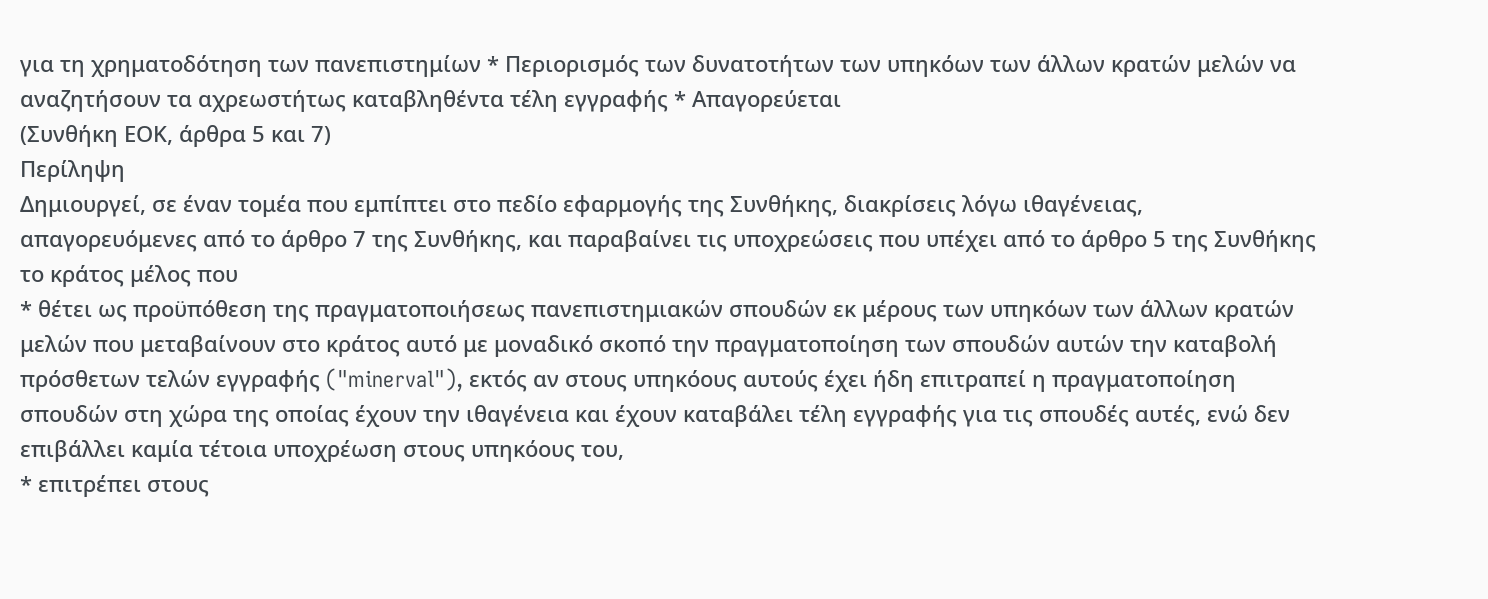για τη χρηματοδότηση των πανεπιστημίων * Περιορισμός των δυνατοτήτων των υπηκόων των άλλων κρατών μελών να αναζητήσουν τα αχρεωστήτως καταβληθέντα τέλη εγγραφής * Απαγορεύεται
(Συνθήκη ΕΟΚ, άρθρα 5 και 7)
Περίληψη
Δημιουργεί, σε έναν τομέα που εμπίπτει στο πεδίο εφαρμογής της Συνθήκης, διακρίσεις λόγω ιθαγένειας, απαγορευόμενες από το άρθρο 7 της Συνθήκης, και παραβαίνει τις υποχρεώσεις που υπέχει από το άρθρο 5 της Συνθήκης το κράτος μέλος που
* θέτει ως προϋπόθεση της πραγματοποιήσεως πανεπιστημιακών σπουδών εκ μέρους των υπηκόων των άλλων κρατών μελών που μεταβαίνουν στο κράτος αυτό με μοναδικό σκοπό την πραγματοποίηση των σπουδών αυτών την καταβολή πρόσθετων τελών εγγραφής ("minerval"), εκτός αν στους υπηκόους αυτούς έχει ήδη επιτραπεί η πραγματοποίηση σπουδών στη χώρα της οποίας έχουν την ιθαγένεια και έχουν καταβάλει τέλη εγγραφής για τις σπουδές αυτές, ενώ δεν επιβάλλει καμία τέτοια υποχρέωση στους υπηκόους του,
* επιτρέπει στους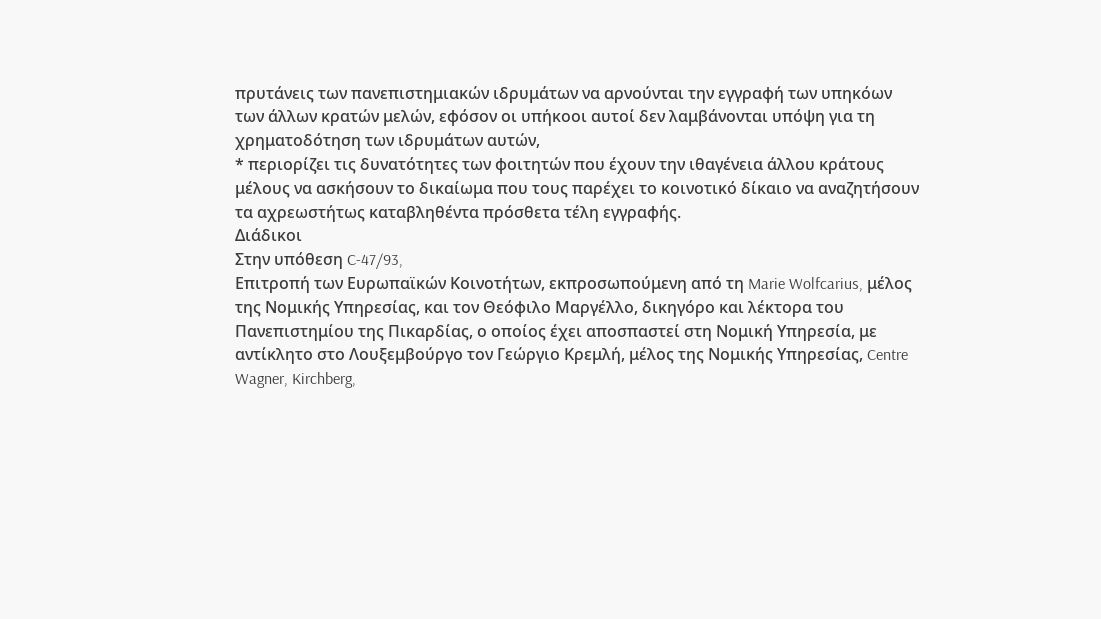πρυτάνεις των πανεπιστημιακών ιδρυμάτων να αρνούνται την εγγραφή των υπηκόων των άλλων κρατών μελών, εφόσον οι υπήκοοι αυτοί δεν λαμβάνονται υπόψη για τη χρηματοδότηση των ιδρυμάτων αυτών,
* περιορίζει τις δυνατότητες των φοιτητών που έχουν την ιθαγένεια άλλου κράτους μέλους να ασκήσουν το δικαίωμα που τους παρέχει το κοινοτικό δίκαιο να αναζητήσουν τα αχρεωστήτως καταβληθέντα πρόσθετα τέλη εγγραφής.
Διάδικοι
Στην υπόθεση C-47/93,
Επιτροπή των Ευρωπαϊκών Κοινοτήτων, εκπροσωπούμενη από τη Marie Wolfcarius, μέλος της Νομικής Υπηρεσίας, και τον Θεόφιλο Μαργέλλο, δικηγόρο και λέκτορα του Πανεπιστημίου της Πικαρδίας, ο οποίος έχει αποσπαστεί στη Νομική Υπηρεσία, με αντίκλητο στο Λουξεμβούργο τον Γεώργιο Κρεμλή, μέλος της Νομικής Υπηρεσίας, Centre Wagner, Kirchberg,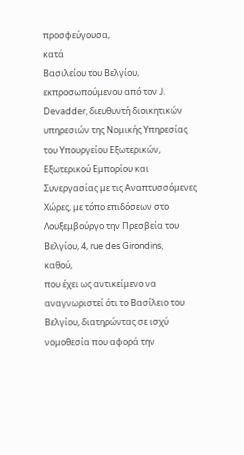προσφεύγουσα,
κατά
Βασιλείου του Βελγίου, εκπροσωπούμενου από τον J. Devadder, διευθυντή διοικητικών υπηρεσιών της Νομικής Υπηρεσίας του Υπουργείου Εξωτερικών, Εξωτερικού Εμπορίου και Συνεργασίας με τις Αναπτυσσόμενες Χώρες, με τόπο επιδόσεων στο Λουξεμβούργο την Πρεσβεία του Βελγίου, 4, rue des Girondins,
καθού,
που έχει ως αντικείμενο να αναγνωριστεί ότι το Βασίλειο του Βελγίου, διατηρώντας σε ισχύ νομοθεσία που αφορά την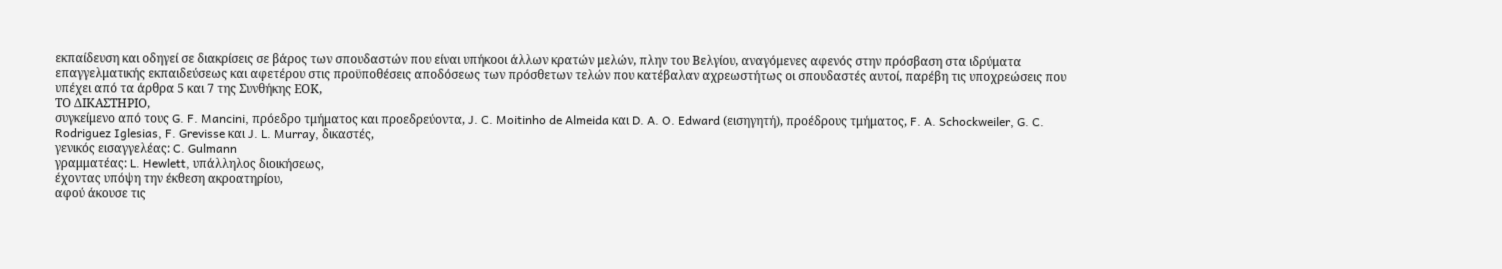εκπαίδευση και οδηγεί σε διακρίσεις σε βάρος των σπουδαστών που είναι υπήκοοι άλλων κρατών μελών, πλην του Βελγίου, αναγόμενες αφενός στην πρόσβαση στα ιδρύματα επαγγελματικής εκπαιδεύσεως και αφετέρου στις προϋποθέσεις αποδόσεως των πρόσθετων τελών που κατέβαλαν αχρεωστήτως οι σπουδαστές αυτοί, παρέβη τις υποχρεώσεις που υπέχει από τα άρθρα 5 και 7 της Συνθήκης ΕΟΚ,
ΤΟ ΔΙΚΑΣΤΗΡΙΟ,
συγκείμενο από τους G. F. Mancini, πρόεδρο τμήματος και προεδρεύοντα, J. C. Moitinho de Almeida και D. A. O. Edward (εισηγητή), προέδρους τμήματος, F. A. Schockweiler, G. C. Rodriguez Iglesias, F. Grevisse και J. L. Murray, δικαστές,
γενικός εισαγγελέας: C. Gulmann
γραμματέας: L. Hewlett, υπάλληλος διοικήσεως,
έχοντας υπόψη την έκθεση ακροατηρίου,
αφού άκουσε τις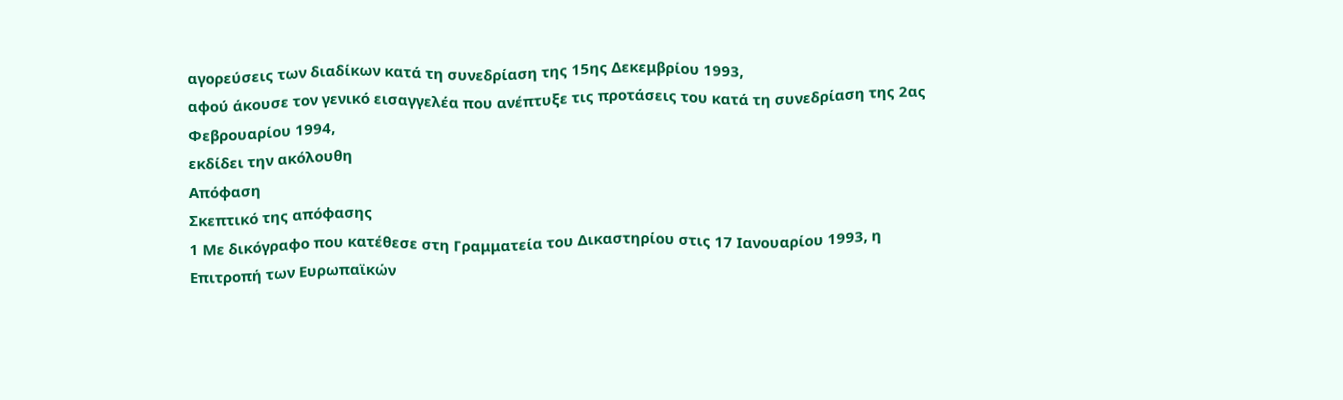αγορεύσεις των διαδίκων κατά τη συνεδρίαση της 15ης Δεκεμβρίου 1993,
αφού άκουσε τον γενικό εισαγγελέα που ανέπτυξε τις προτάσεις του κατά τη συνεδρίαση της 2ας Φεβρουαρίου 1994,
εκδίδει την ακόλουθη
Απόφαση
Σκεπτικό της απόφασης
1 Με δικόγραφο που κατέθεσε στη Γραμματεία του Δικαστηρίου στις 17 Ιανουαρίου 1993, η Επιτροπή των Ευρωπαϊκών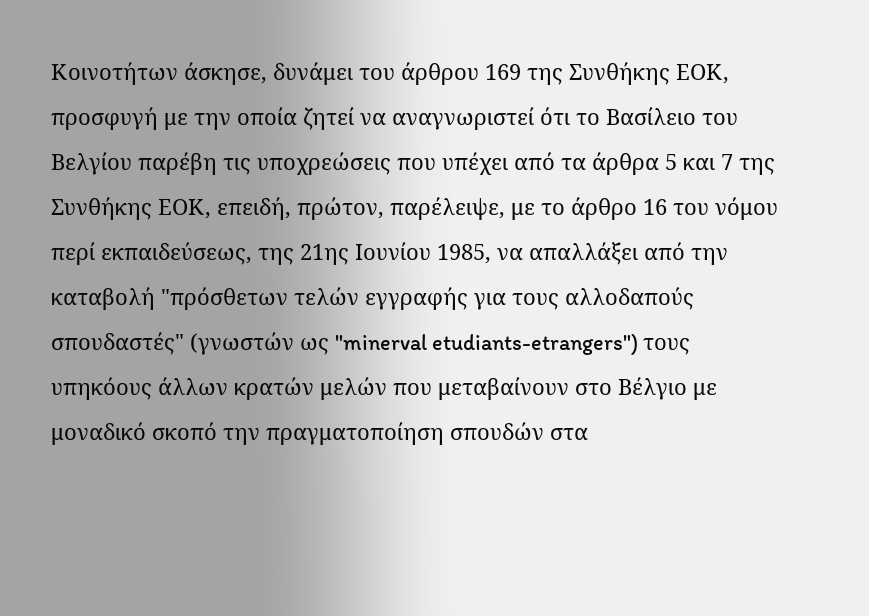Κοινοτήτων άσκησε, δυνάμει του άρθρου 169 της Συνθήκης ΕΟΚ, προσφυγή με την οποία ζητεί να αναγνωριστεί ότι το Βασίλειο του Βελγίου παρέβη τις υποχρεώσεις που υπέχει από τα άρθρα 5 και 7 της Συνθήκης ΕΟΚ, επειδή, πρώτον, παρέλειψε, με το άρθρο 16 του νόμου περί εκπαιδεύσεως, της 21ης Ιουνίου 1985, να απαλλάξει από την καταβολή "πρόσθετων τελών εγγραφής για τους αλλοδαπούς σπουδαστές" (γνωστών ως "minerval etudiants-etrangers") τους υπηκόους άλλων κρατών μελών που μεταβαίνουν στο Βέλγιο με μοναδικό σκοπό την πραγματοποίηση σπουδών στα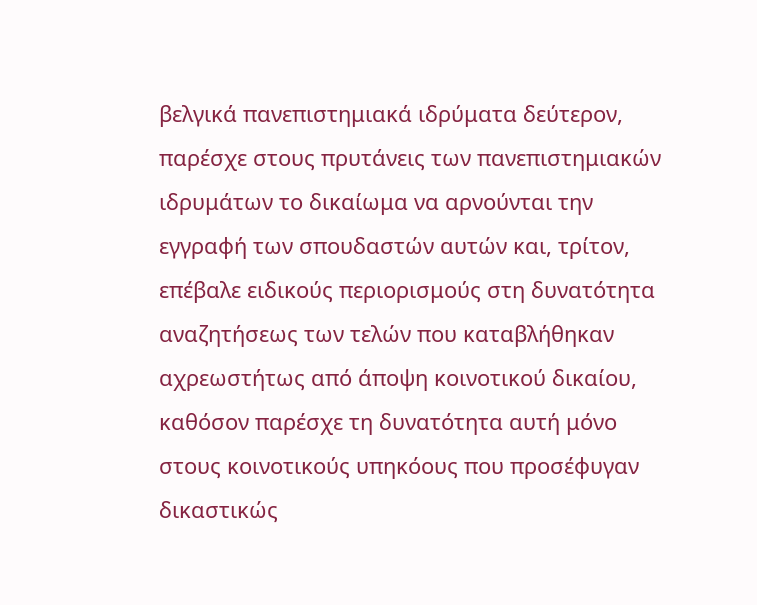βελγικά πανεπιστημιακά ιδρύματα δεύτερον, παρέσχε στους πρυτάνεις των πανεπιστημιακών ιδρυμάτων το δικαίωμα να αρνούνται την εγγραφή των σπουδαστών αυτών και, τρίτον, επέβαλε ειδικούς περιορισμούς στη δυνατότητα αναζητήσεως των τελών που καταβλήθηκαν αχρεωστήτως από άποψη κοινοτικού δικαίου, καθόσον παρέσχε τη δυνατότητα αυτή μόνο στους κοινοτικούς υπηκόους που προσέφυγαν δικαστικώς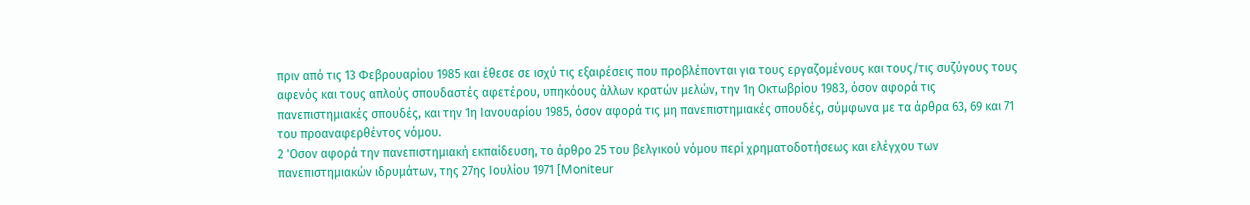πριν από τις 13 Φεβρουαρίου 1985 και έθεσε σε ισχύ τις εξαιρέσεις που προβλέπονται για τους εργαζομένους και τους/τις συζύγους τους αφενός και τους απλούς σπουδαστές αφετέρου, υπηκόους άλλων κρατών μελών, την 1η Οκτωβρίου 1983, όσον αφορά τις πανεπιστημιακές σπουδές, και την 1η Ιανουαρίου 1985, όσον αφορά τις μη πανεπιστημιακές σπουδές, σύμφωνα με τα άρθρα 63, 69 και 71 του προαναφερθέντος νόμου.
2 'Οσον αφορά την πανεπιστημιακή εκπαίδευση, το άρθρο 25 του βελγικού νόμου περί χρηματοδοτήσεως και ελέγχου των πανεπιστημιακών ιδρυμάτων, της 27ης Ιουλίου 1971 [Moniteur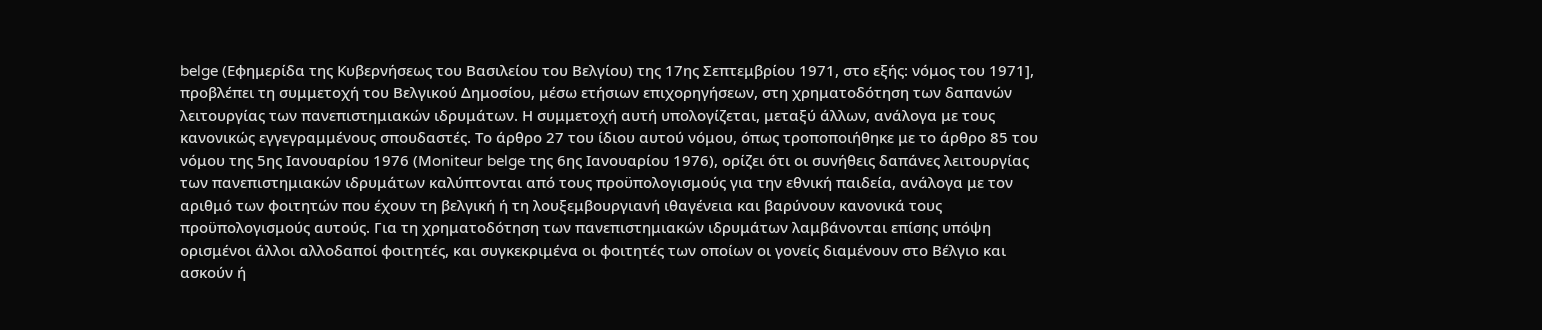belge (Εφημερίδα της Κυβερνήσεως του Βασιλείου του Βελγίου) της 17ης Σεπτεμβρίου 1971, στο εξής: νόμος του 1971], προβλέπει τη συμμετοχή του Βελγικού Δημοσίου, μέσω ετήσιων επιχορηγήσεων, στη χρηματοδότηση των δαπανών λειτουργίας των πανεπιστημιακών ιδρυμάτων. Η συμμετοχή αυτή υπολογίζεται, μεταξύ άλλων, ανάλογα με τους κανονικώς εγγεγραμμένους σπουδαστές. Το άρθρο 27 του ίδιου αυτού νόμου, όπως τροποποιήθηκε με το άρθρο 85 του νόμου της 5ης Ιανουαρίου 1976 (Μoniteur belge της 6ης Ιανουαρίου 1976), ορίζει ότι οι συνήθεις δαπάνες λειτουργίας των πανεπιστημιακών ιδρυμάτων καλύπτονται από τους προϋπολογισμούς για την εθνική παιδεία, ανάλογα με τον αριθμό των φοιτητών που έχουν τη βελγική ή τη λουξεμβουργιανή ιθαγένεια και βαρύνουν κανονικά τους προϋπολογισμούς αυτούς. Για τη χρηματοδότηση των πανεπιστημιακών ιδρυμάτων λαμβάνονται επίσης υπόψη ορισμένοι άλλοι αλλοδαποί φοιτητές, και συγκεκριμένα οι φοιτητές των οποίων οι γονείς διαμένουν στο Βέλγιο και ασκούν ή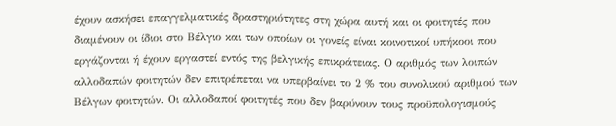έχουν ασκήσει επαγγελματικές δραστηριότητες στη χώρα αυτή και οι φοιτητές που διαμένουν οι ίδιοι στο Βέλγιο και των οποίων οι γονείς είναι κοινοτικοί υπήκοοι που εργάζονται ή έχουν εργαστεί εντός της βελγικής επικράτειας. Ο αριθμός των λοιπών αλλοδαπών φοιτητών δεν επιτρέπεται να υπερβαίνει το 2 % του συνολικού αριθμού των Βέλγων φοιτητών. Οι αλλοδαποί φοιτητές που δεν βαρύνουν τους προϋπολογισμούς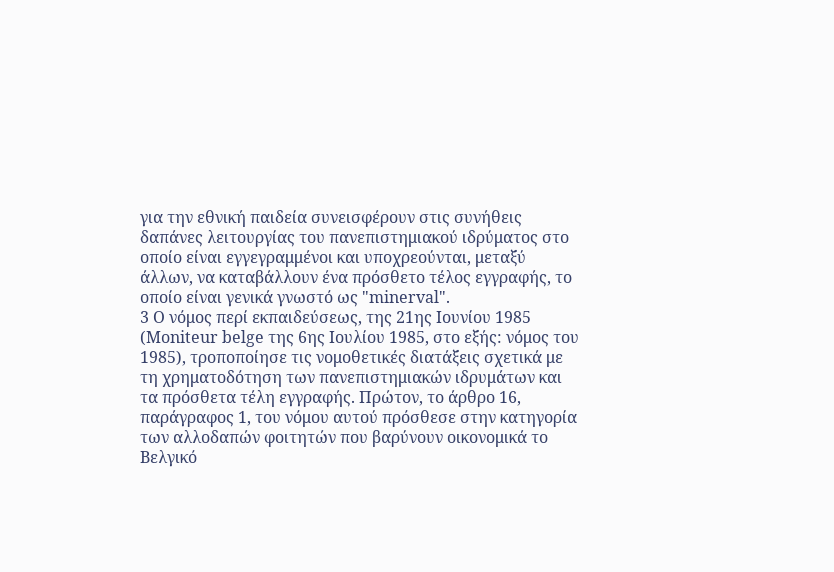για την εθνική παιδεία συνεισφέρουν στις συνήθεις δαπάνες λειτουργίας του πανεπιστημιακού ιδρύματος στο οποίο είναι εγγεγραμμένοι και υποχρεούνται, μεταξύ άλλων, να καταβάλλουν ένα πρόσθετο τέλος εγγραφής, το οποίο είναι γενικά γνωστό ως "minerval".
3 O νόμος περί εκπαιδεύσεως, της 21ης Ιουνίου 1985 (Moniteur belge της 6ης Ιουλίου 1985, στο εξής: νόμος του 1985), τροποποίησε τις νομοθετικές διατάξεις σχετικά με τη χρηματοδότηση των πανεπιστημιακών ιδρυμάτων και τα πρόσθετα τέλη εγγραφής. Πρώτον, το άρθρο 16, παράγραφος 1, του νόμου αυτού πρόσθεσε στην κατηγορία των αλλοδαπών φοιτητών που βαρύνουν οικονομικά το Βελγικό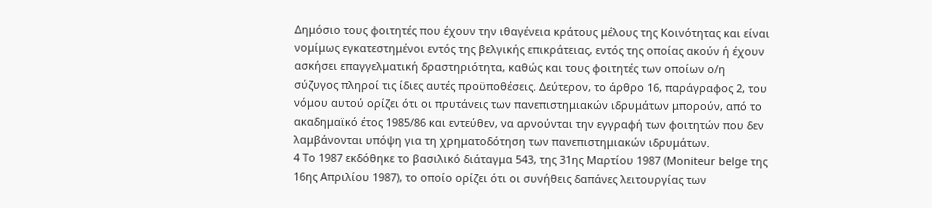Δημόσιο τους φοιτητές που έχουν την ιθαγένεια κράτους μέλους της Κοινότητας και είναι νομίμως εγκατεστημένοι εντός της βελγικής επικράτειας, εντός της οποίας ακούν ή έχουν ασκήσει επαγγελματική δραστηριότητα, καθώς και τους φοιτητές των οποίων ο/η σύζυγος πληροί τις ίδιες αυτές προϋποθέσεις. Δεύτερον, το άρθρο 16, παράγραφος 2, του νόμου αυτού ορίζει ότι οι πρυτάνεις των πανεπιστημιακών ιδρυμάτων μπορούν, από το ακαδημαϊκό έτος 1985/86 και εντεύθεν, να αρνούνται την εγγραφή των φοιτητών που δεν λαμβάνονται υπόψη για τη χρηματοδότηση των πανεπιστημιακών ιδρυμάτων.
4 Το 1987 εκδόθηκε το βασιλικό διάταγμα 543, της 31ης Μαρτίου 1987 (Moniteur belge της 16ης Απριλίου 1987), το οποίο ορίζει ότι οι συνήθεις δαπάνες λειτουργίας των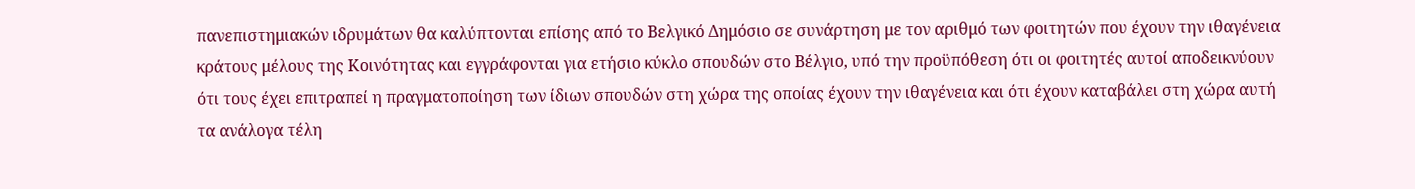πανεπιστημιακών ιδρυμάτων θα καλύπτονται επίσης από το Βελγικό Δημόσιο σε συνάρτηση με τον αριθμό των φοιτητών που έχουν την ιθαγένεια κράτους μέλους της Κοινότητας και εγγράφονται για ετήσιο κύκλο σπουδών στο Βέλγιο, υπό την προϋπόθεση ότι οι φοιτητές αυτοί αποδεικνύουν ότι τους έχει επιτραπεί η πραγματοποίηση των ίδιων σπουδών στη χώρα της οποίας έχουν την ιθαγένεια και ότι έχουν καταβάλει στη χώρα αυτή τα ανάλογα τέλη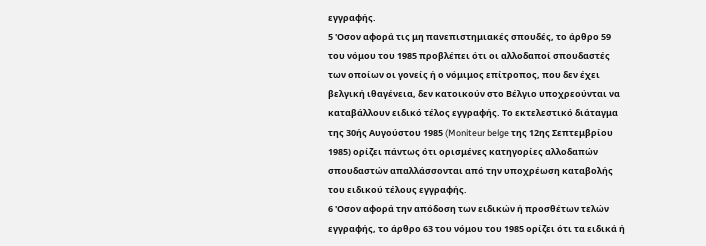εγγραφής.
5 'Οσον αφορά τις μη πανεπιστημιακές σπουδές, το άρθρο 59 του νόμου του 1985 προβλέπει ότι οι αλλοδαποί σπουδαστές των οποίων οι γονείς ή ο νόμιμος επίτροπος, που δεν έχει βελγική ιθαγένεια, δεν κατοικούν στο Βέλγιο υποχρεούνται να καταβάλλουν ειδικό τέλος εγγραφής. Το εκτελεστικό διάταγμα της 30ής Αυγούστου 1985 (Moniteur belge της 12ης Σεπτεμβρίου 1985) ορίζει πάντως ότι ορισμένες κατηγορίες αλλοδαπών σπουδαστών απαλλάσσονται από την υποχρέωση καταβολής του ειδικού τέλους εγγραφής.
6 'Οσον αφορά την απόδοση των ειδικών ή προσθέτων τελών εγγραφής, το άρθρο 63 του νόμου του 1985 ορίζει ότι τα ειδικά ή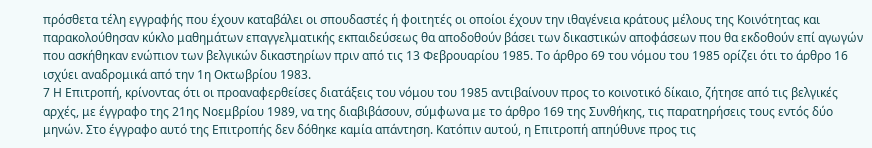πρόσθετα τέλη εγγραφής που έχουν καταβάλει οι σπουδαστές ή φοιτητές οι οποίοι έχουν την ιθαγένεια κράτους μέλους της Κοινότητας και παρακολούθησαν κύκλο μαθημάτων επαγγελματικής εκπαιδεύσεως θα αποδοθούν βάσει των δικαστικών αποφάσεων που θα εκδοθούν επί αγωγών που ασκήθηκαν ενώπιον των βελγικών δικαστηρίων πριν από τις 13 Φεβρουαρίου 1985. Το άρθρο 69 του νόμου του 1985 ορίζει ότι το άρθρο 16 ισχύει αναδρομικά από την 1η Οκτωβρίου 1983.
7 Η Επιτροπή, κρίνοντας ότι οι προαναφερθείσες διατάξεις του νόμου του 1985 αντιβαίνουν προς το κοινοτικό δίκαιο, ζήτησε από τις βελγικές αρχές, με έγγραφο της 21ης Νοεμβρίου 1989, να της διαβιβάσουν, σύμφωνα με το άρθρο 169 της Συνθήκης, τις παρατηρήσεις τους εντός δύο μηνών. Στο έγγραφο αυτό της Επιτροπής δεν δόθηκε καμία απάντηση. Κατόπιν αυτού, η Επιτροπή απηύθυνε προς τις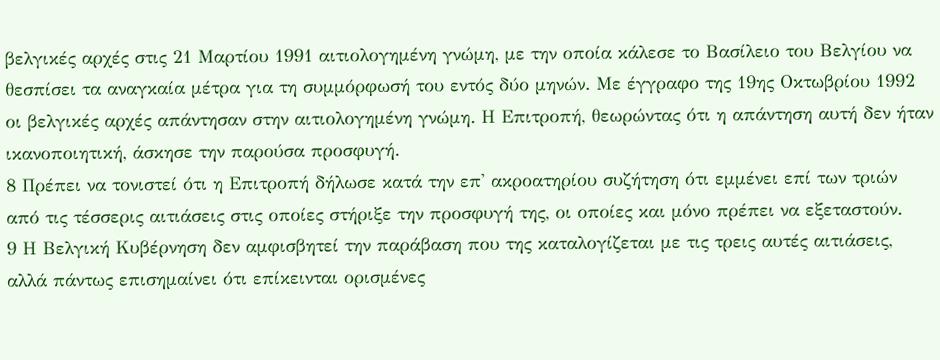βελγικές αρχές στις 21 Μαρτίου 1991 αιτιολογημένη γνώμη, με την οποία κάλεσε το Βασίλειο του Βελγίου να θεσπίσει τα αναγκαία μέτρα για τη συμμόρφωσή του εντός δύο μηνών. Με έγγραφο της 19ης Οκτωβρίου 1992 οι βελγικές αρχές απάντησαν στην αιτιολογημένη γνώμη. Η Επιτροπή, θεωρώντας ότι η απάντηση αυτή δεν ήταν ικανοποιητική, άσκησε την παρούσα προσφυγή.
8 Πρέπει να τονιστεί ότι η Επιτροπή δήλωσε κατά την επ' ακροατηρίου συζήτηση ότι εμμένει επί των τριών από τις τέσσερις αιτιάσεις στις οποίες στήριξε την προσφυγή της, οι οποίες και μόνο πρέπει να εξεταστούν.
9 Η Βελγική Κυβέρνηση δεν αμφισβητεί την παράβαση που της καταλογίζεται με τις τρεις αυτές αιτιάσεις, αλλά πάντως επισημαίνει ότι επίκεινται ορισμένες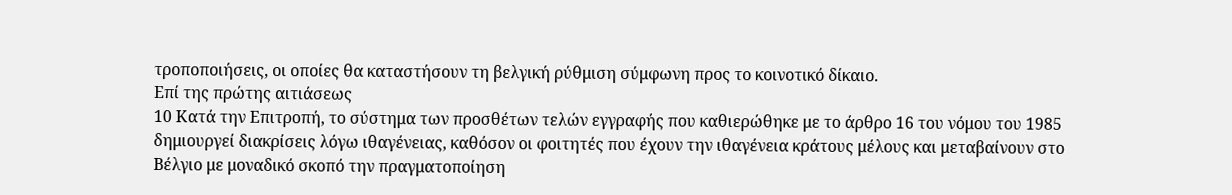τροποποιήσεις, οι οποίες θα καταστήσουν τη βελγική ρύθμιση σύμφωνη προς το κοινοτικό δίκαιο.
Επί της πρώτης αιτιάσεως
10 Κατά την Επιτροπή, το σύστημα των προσθέτων τελών εγγραφής που καθιερώθηκε με το άρθρο 16 του νόμου του 1985 δημιουργεί διακρίσεις λόγω ιθαγένειας, καθόσον οι φοιτητές που έχουν την ιθαγένεια κράτους μέλους και μεταβαίνουν στο Βέλγιο με μοναδικό σκοπό την πραγματοποίηση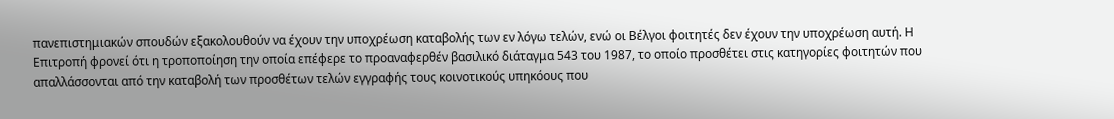πανεπιστημιακών σπουδών εξακολουθούν να έχουν την υποχρέωση καταβολής των εν λόγω τελών, ενώ οι Βέλγοι φοιτητές δεν έχουν την υποχρέωση αυτή. Η Επιτροπή φρονεί ότι η τροποποίηση την οποία επέφερε το προαναφερθέν βασιλικό διάταγμα 543 του 1987, το οποίο προσθέτει στις κατηγορίες φοιτητών που απαλλάσσονται από την καταβολή των προσθέτων τελών εγγραφής τους κοινοτικούς υπηκόους που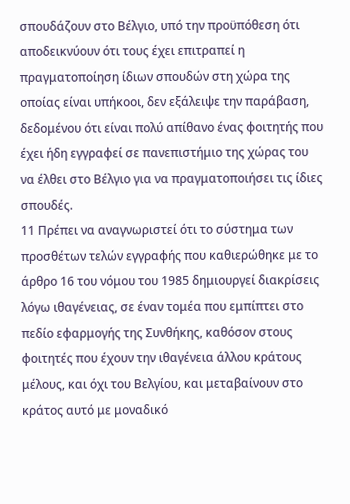σπουδάζουν στο Βέλγιο, υπό την προϋπόθεση ότι αποδεικνύουν ότι τους έχει επιτραπεί η πραγματοποίηση ίδιων σπουδών στη χώρα της οποίας είναι υπήκοοι, δεν εξάλειψε την παράβαση, δεδομένου ότι είναι πολύ απίθανο ένας φοιτητής που έχει ήδη εγγραφεί σε πανεπιστήμιο της χώρας του να έλθει στο Βέλγιο για να πραγματοποιήσει τις ίδιες σπουδές.
11 Πρέπει να αναγνωριστεί ότι το σύστημα των προσθέτων τελών εγγραφής που καθιερώθηκε με το άρθρο 16 του νόμου του 1985 δημιουργεί διακρίσεις λόγω ιθαγένειας, σε έναν τομέα που εμπίπτει στο πεδίο εφαρμογής της Συνθήκης, καθόσον στους φοιτητές που έχουν την ιθαγένεια άλλου κράτους μέλους, και όχι του Βελγίου, και μεταβαίνουν στο κράτος αυτό με μοναδικό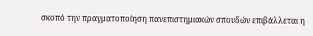σκοπό την πραγματοποίηση πανεπιστημιακών σπουδών επιβάλλεται η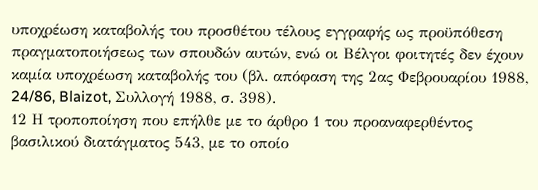υποχρέωση καταβολής του προσθέτου τέλους εγγραφής ως προϋπόθεση πραγματοποιήσεως των σπουδών αυτών, ενώ οι Βέλγοι φοιτητές δεν έχουν καμία υποχρέωση καταβολής του (βλ. απόφαση της 2ας Φεβρουαρίου 1988, 24/86, Blaizot, Συλλογή 1988, σ. 398).
12 Η τροποποίηση που επήλθε με το άρθρο 1 του προαναφερθέντος βασιλικού διατάγματος 543, με το οποίο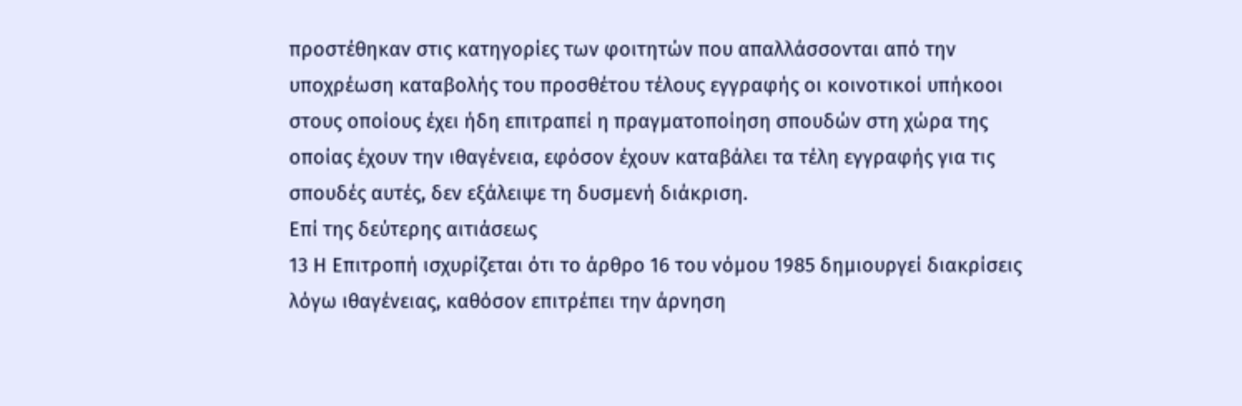προστέθηκαν στις κατηγορίες των φοιτητών που απαλλάσσονται από την υποχρέωση καταβολής του προσθέτου τέλους εγγραφής οι κοινοτικοί υπήκοοι στους οποίους έχει ήδη επιτραπεί η πραγματοποίηση σπουδών στη χώρα της οποίας έχουν την ιθαγένεια, εφόσον έχουν καταβάλει τα τέλη εγγραφής για τις σπουδές αυτές, δεν εξάλειψε τη δυσμενή διάκριση.
Επί της δεύτερης αιτιάσεως
13 Η Επιτροπή ισχυρίζεται ότι το άρθρο 16 του νόμου 1985 δημιουργεί διακρίσεις λόγω ιθαγένειας, καθόσον επιτρέπει την άρνηση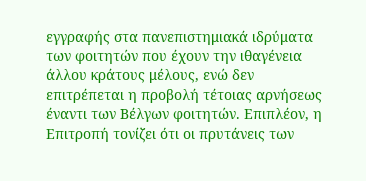εγγραφής στα πανεπιστημιακά ιδρύματα των φοιτητών που έχουν την ιθαγένεια άλλου κράτους μέλους, ενώ δεν επιτρέπεται η προβολή τέτοιας αρνήσεως έναντι των Βέλγων φοιτητών. Επιπλέον, η Επιτροπή τονίζει ότι οι πρυτάνεις των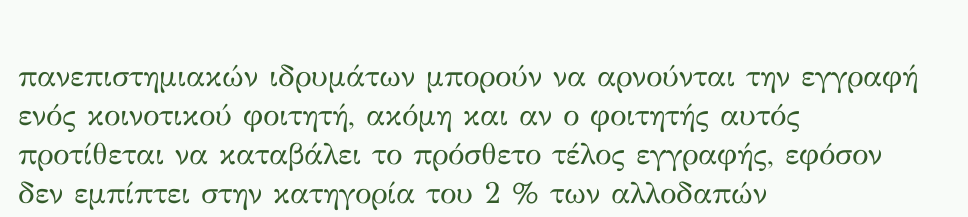πανεπιστημιακών ιδρυμάτων μπορούν να αρνούνται την εγγραφή ενός κοινοτικού φοιτητή, ακόμη και αν ο φοιτητής αυτός προτίθεται να καταβάλει το πρόσθετο τέλος εγγραφής, εφόσον δεν εμπίπτει στην κατηγορία του 2 % των αλλοδαπών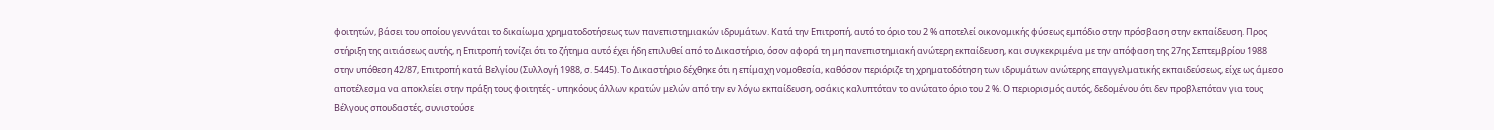φοιτητών, βάσει του οποίου γεννάται το δικαίωμα χρηματοδοτήσεως των πανεπιστημιακών ιδρυμάτων. Κατά την Επιτροπή, αυτό το όριο του 2 % αποτελεί οικονομικής φύσεως εμπόδιο στην πρόσβαση στην εκπαίδευση. Προς στήριξη της αιτιάσεως αυτής, η Επιτροπή τονίζει ότι το ζήτημα αυτό έχει ήδη επιλυθεί από το Δικαστήριο, όσον αφορά τη μη πανεπιστημιακή ανώτερη εκπαίδευση, και συγκεκριμένα με την απόφαση της 27ης Σεπτεμβρίου 1988 στην υπόθεση 42/87, Επιτροπή κατά Βελγίου (Συλλογή 1988, σ. 5445). Το Δικαστήριο δέχθηκε ότι η επίμαχη νομοθεσία, καθόσον περιόριζε τη χρηματοδότηση των ιδρυμάτων ανώτερης επαγγελματικής εκπαιδεύσεως, είχε ως άμεσο αποτέλεσμα να αποκλείει στην πράξη τους φοιτητές - υπηκόους άλλων κρατών μελών από την εν λόγω εκπαίδευση, οσάκις καλυπτόταν το ανώτατο όριο του 2 %. Ο περιορισμός αυτός, δεδομένου ότι δεν προβλεπόταν για τους Βέλγους σπουδαστές, συνιστούσε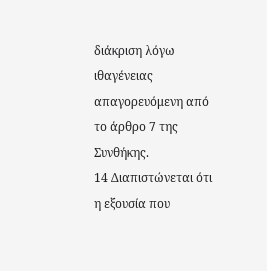διάκριση λόγω ιθαγένειας απαγορευόμενη από το άρθρο 7 της Συνθήκης.
14 Διαπιστώνεται ότι η εξουσία που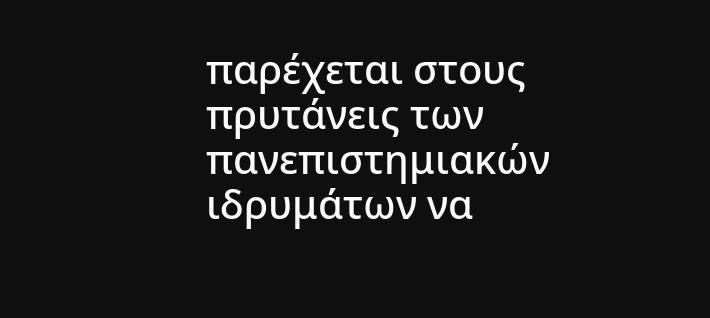παρέχεται στους πρυτάνεις των πανεπιστημιακών ιδρυμάτων να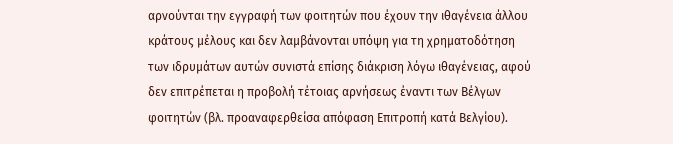αρνούνται την εγγραφή των φοιτητών που έχουν την ιθαγένεια άλλου κράτους μέλους και δεν λαμβάνονται υπόψη για τη χρηματοδότηση των ιδρυμάτων αυτών συνιστά επίσης διάκριση λόγω ιθαγένειας, αφού δεν επιτρέπεται η προβολή τέτοιας αρνήσεως έναντι των Βέλγων φοιτητών (βλ. προαναφερθείσα απόφαση Επιτροπή κατά Βελγίου).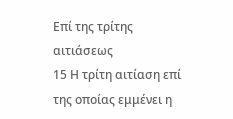Επί της τρίτης αιτιάσεως
15 Η τρίτη αιτίαση επί της οποίας εμμένει η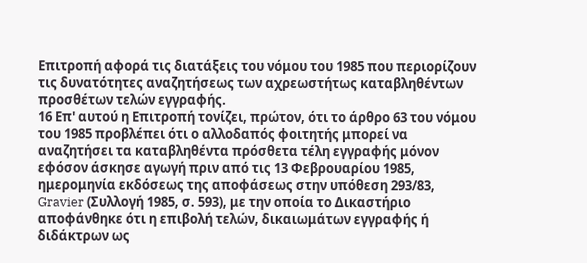Επιτροπή αφορά τις διατάξεις του νόμου του 1985 που περιορίζουν τις δυνατότητες αναζητήσεως των αχρεωστήτως καταβληθέντων προσθέτων τελών εγγραφής.
16 Επ' αυτού η Επιτροπή τονίζει, πρώτον, ότι το άρθρο 63 του νόμου του 1985 προβλέπει ότι ο αλλοδαπός φοιτητής μπορεί να αναζητήσει τα καταβληθέντα πρόσθετα τέλη εγγραφής μόνον εφόσον άσκησε αγωγή πριν από τις 13 Φεβρουαρίου 1985, ημερομηνία εκδόσεως της αποφάσεως στην υπόθεση 293/83, Gravier (Συλλογή 1985, σ. 593), με την οποία το Δικαστήριο αποφάνθηκε ότι η επιβολή τελών, δικαιωμάτων εγγραφής ή διδάκτρων ως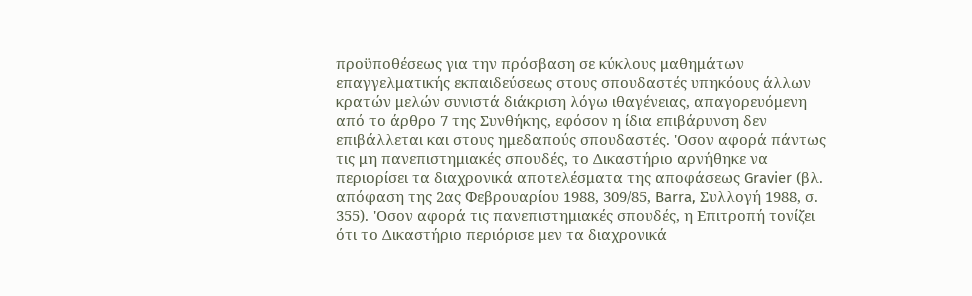προϋποθέσεως για την πρόσβαση σε κύκλους μαθημάτων επαγγελματικής εκπαιδεύσεως στους σπουδαστές υπηκόους άλλων κρατών μελών συνιστά διάκριση λόγω ιθαγένειας, απαγορευόμενη από το άρθρο 7 της Συνθήκης, εφόσον η ίδια επιβάρυνση δεν επιβάλλεται και στους ημεδαπούς σπουδαστές. 'Οσον αφορά πάντως τις μη πανεπιστημιακές σπουδές, το Δικαστήριο αρνήθηκε να περιορίσει τα διαχρονικά αποτελέσματα της αποφάσεως Gravier (βλ. απόφαση της 2ας Φεβρουαρίου 1988, 309/85, Barra, Συλλογή 1988, σ. 355). 'Οσον αφορά τις πανεπιστημιακές σπουδές, η Επιτροπή τονίζει ότι το Δικαστήριο περιόρισε μεν τα διαχρονικά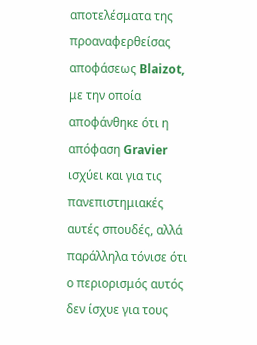αποτελέσματα της προαναφερθείσας αποφάσεως Blaizot, με την οποία αποφάνθηκε ότι η απόφαση Gravier ισχύει και για τις πανεπιστημιακές αυτές σπουδές, αλλά παράλληλα τόνισε ότι ο περιορισμός αυτός δεν ίσχυε για τους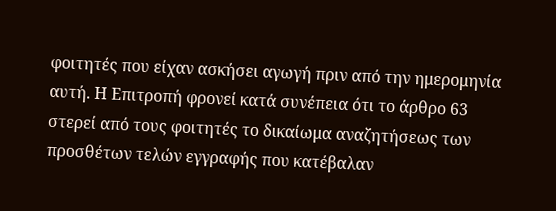φοιτητές που είχαν ασκήσει αγωγή πριν από την ημερομηνία αυτή. Η Επιτροπή φρονεί κατά συνέπεια ότι το άρθρο 63 στερεί από τους φοιτητές το δικαίωμα αναζητήσεως των προσθέτων τελών εγγραφής που κατέβαλαν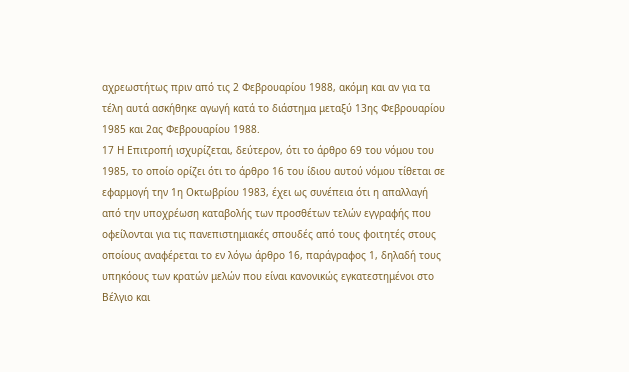αχρεωστήτως πριν από τις 2 Φεβρουαρίου 1988, ακόμη και αν για τα τέλη αυτά ασκήθηκε αγωγή κατά το διάστημα μεταξύ 13ης Φεβρουαρίου 1985 και 2ας Φεβρουαρίου 1988.
17 Η Επιτροπή ισχυρίζεται, δεύτερον, ότι το άρθρο 69 του νόμου του 1985, το οποίο ορίζει ότι το άρθρο 16 του ίδιου αυτού νόμου τίθεται σε εφαρμογή την 1η Οκτωβρίου 1983, έχει ως συνέπεια ότι η απαλλαγή από την υποχρέωση καταβολής των προσθέτων τελών εγγραφής που οφείλονται για τις πανεπιστημιακές σπουδές από τους φοιτητές στους οποίους αναφέρεται το εν λόγω άρθρο 16, παράγραφος 1, δηλαδή τους υπηκόους των κρατών μελών που είναι κανονικώς εγκατεστημένοι στο Βέλγιο και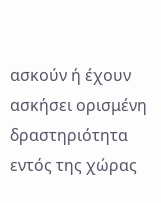ασκούν ή έχουν ασκήσει ορισμένη δραστηριότητα εντός της χώρας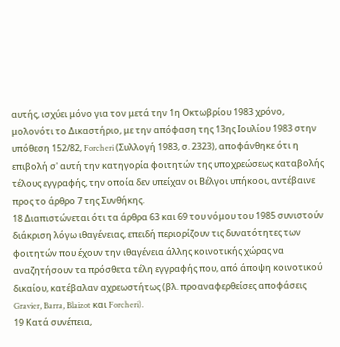αυτής, ισχύει μόνο για τον μετά την 1η Οκτωβρίου 1983 χρόνο, μολονότι το Δικαστήριο, με την απόφαση της 13ης Ιουλίου 1983 στην υπόθεση 152/82, Forcheri (Συλλογή 1983, σ. 2323), αποφάνθηκε ότι η επιβολή σ' αυτή την κατηγορία φοιτητών της υποχρεώσεως καταβολής τέλους εγγραφής, την οποία δεν υπείχαν οι Βέλγοι υπήκοοι, αντέβαινε προς το άρθρο 7 της Συνθήκης.
18 Διαπιστώνεται ότι τα άρθρα 63 και 69 του νόμου του 1985 συνιστούν διάκριση λόγω ιθαγένειας, επειδή περιορίζουν τις δυνατότητες των φοιτητών που έχουν την ιθαγένεια άλλης κοινοτικής χώρας να αναζητήσουν τα πρόσθετα τέλη εγγραφής που, από άποψη κοινοτικού δικαίου, κατέβαλαν αχρεωστήτως (βλ. προαναφερθείσες αποφάσεις Gravier, Barra, Blaizot και Forcheri).
19 Κατά συνέπεια,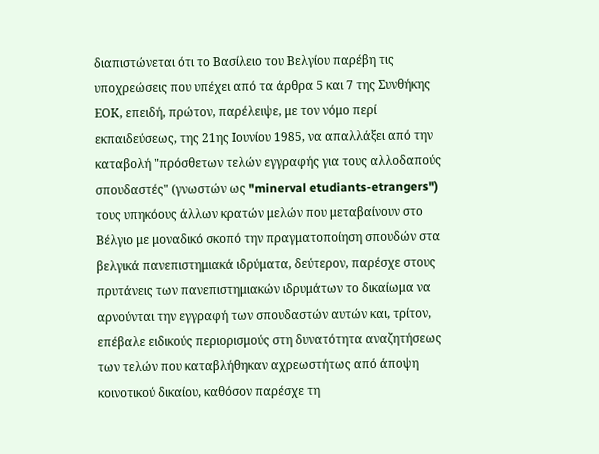διαπιστώνεται ότι το Βασίλειο του Βελγίου παρέβη τις υποχρεώσεις που υπέχει από τα άρθρα 5 και 7 της Συνθήκης ΕΟΚ, επειδή, πρώτον, παρέλειψε, με τον νόμο περί εκπαιδεύσεως, της 21ης Ιουνίου 1985, να απαλλάξει από την καταβολή "πρόσθετων τελών εγγραφής για τους αλλοδαπούς σπουδαστές" (γνωστών ως "minerval etudiants-etrangers") τους υπηκόους άλλων κρατών μελών που μεταβαίνουν στο Βέλγιο με μοναδικό σκοπό την πραγματοποίηση σπουδών στα βελγικά πανεπιστημιακά ιδρύματα, δεύτερον, παρέσχε στους πρυτάνεις των πανεπιστημιακών ιδρυμάτων το δικαίωμα να αρνούνται την εγγραφή των σπουδαστών αυτών και, τρίτον, επέβαλε ειδικούς περιορισμούς στη δυνατότητα αναζητήσεως των τελών που καταβλήθηκαν αχρεωστήτως από άποψη κοινοτικού δικαίου, καθόσον παρέσχε τη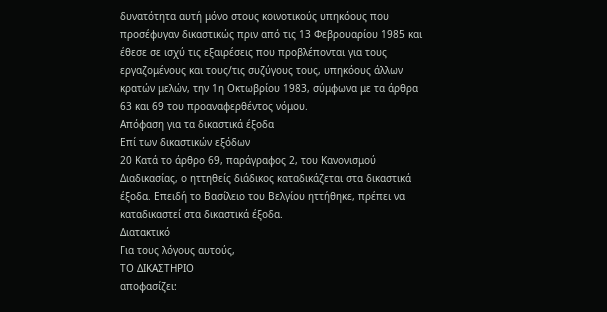δυνατότητα αυτή μόνο στους κοινοτικούς υπηκόους που προσέφυγαν δικαστικώς πριν από τις 13 Φεβρουαρίου 1985 και έθεσε σε ισχύ τις εξαιρέσεις που προβλέπονται για τους εργαζομένους και τους/τις συζύγους τους, υπηκόους άλλων κρατών μελών, την 1η Οκτωβρίου 1983, σύμφωνα με τα άρθρα 63 και 69 του προαναφερθέντος νόμου.
Απόφαση για τα δικαστικά έξοδα
Επί των δικαστικών εξόδων
20 Κατά το άρθρο 69, παράγραφος 2, του Κανονισμού Διαδικασίας, ο ηττηθείς διάδικος καταδικάζεται στα δικαστικά έξοδα. Επειδή το Βασίλειο του Βελγίου ηττήθηκε, πρέπει να καταδικαστεί στα δικαστικά έξοδα.
Διατακτικό
Για τους λόγους αυτούς,
ΤΟ ΔΙΚΑΣΤΗΡΙΟ
αποφασίζει: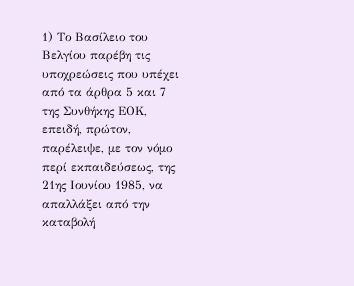1) Το Βασίλειο του Βελγίου παρέβη τις υποχρεώσεις που υπέχει από τα άρθρα 5 και 7 της Συνθήκης ΕΟΚ, επειδή, πρώτον, παρέλειψε, με τον νόμο περί εκπαιδεύσεως, της 21ης Ιουνίου 1985, να απαλλάξει από την καταβολή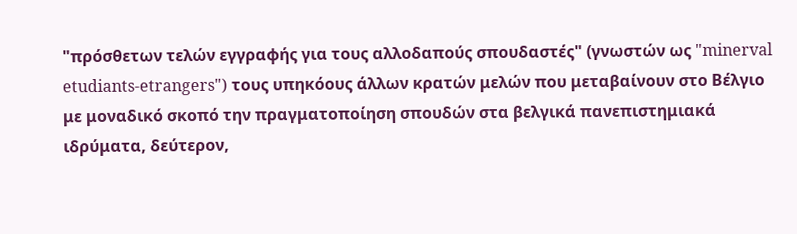"πρόσθετων τελών εγγραφής για τους αλλοδαπούς σπουδαστές" (γνωστών ως "minerval etudiants-etrangers") τους υπηκόους άλλων κρατών μελών που μεταβαίνουν στο Βέλγιο με μοναδικό σκοπό την πραγματοποίηση σπουδών στα βελγικά πανεπιστημιακά ιδρύματα, δεύτερον,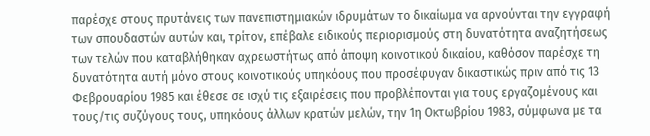παρέσχε στους πρυτάνεις των πανεπιστημιακών ιδρυμάτων το δικαίωμα να αρνούνται την εγγραφή των σπουδαστών αυτών και, τρίτον, επέβαλε ειδικούς περιορισμούς στη δυνατότητα αναζητήσεως των τελών που καταβλήθηκαν αχρεωστήτως από άποψη κοινοτικού δικαίου, καθόσον παρέσχε τη δυνατότητα αυτή μόνο στους κοινοτικούς υπηκόους που προσέφυγαν δικαστικώς πριν από τις 13 Φεβρουαρίου 1985 και έθεσε σε ισχύ τις εξαιρέσεις που προβλέπονται για τους εργαζομένους και τους/τις συζύγους τους, υπηκόους άλλων κρατών μελών, την 1η Οκτωβρίου 1983, σύμφωνα με τα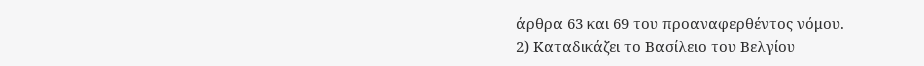άρθρα 63 και 69 του προαναφερθέντος νόμου.
2) Καταδικάζει το Βασίλειο του Βελγίου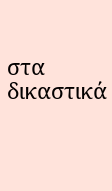στα δικαστικά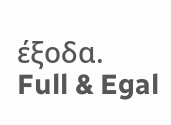έξοδα.
Full & Egal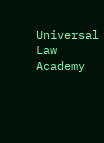Universal Law Academy